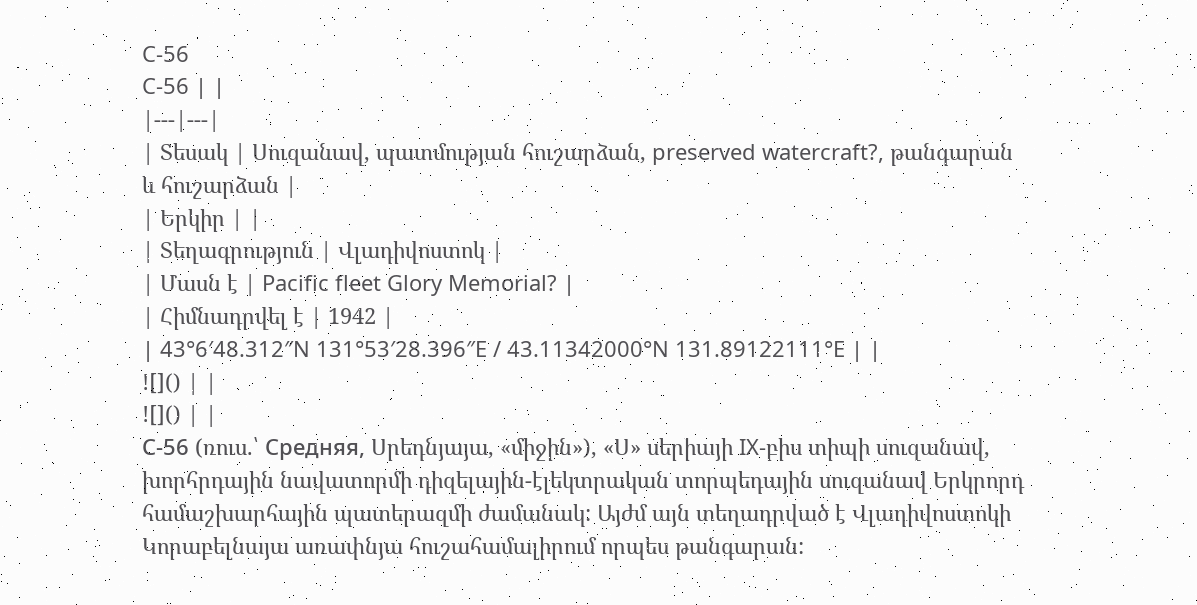C-56
C-56 | |
|---|---|
| Տեսակ | Սուզանավ, պատմության հուշարձան, preserved watercraft?, թանգարան և հուշարձան |
| Երկիր | |
| Տեղագրություն | Վլադիվոստոկ |
| Մասն է | Pacific fleet Glory Memorial? |
| Հիմնադրվել է | 1942 |
| 43°6′48.312″N 131°53′28.396″E / 43.11342000°N 131.89122111°E | |
![]() | |
![]() | |
С-56 (ռուս.՝ Средняя, Սրեդնյայա, «միջին»), «Ս» սերիայի IX-բիս տիպի սուզանավ, խորհրդային նավատորմի դիզելային-էլեկտրական տորպեդային սուզանավ Երկրորդ համաշխարհային պատերազմի ժամանակ: Այժմ այն տեղադրված է Վլադիվոստոկի Կորաբելնայա առափնյա հուշահամալիրում որպես թանգարան: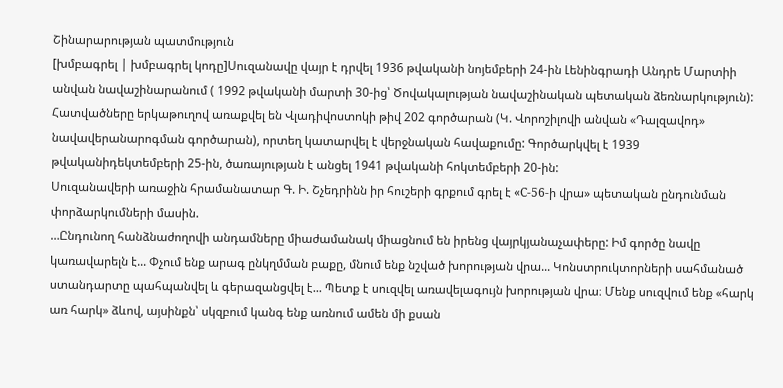Շինարարության պատմություն
[խմբագրել | խմբագրել կոդը]Սուզանավը վայր է դրվել 1936 թվականի նոյեմբերի 24-ին Լենինգրադի Անդրե Մարտիի անվան նավաշինարանում ( 1992 թվականի մարտի 30-ից՝ Ծովակալության նավաշինական պետական ձեռնարկություն): Հատվածները երկաթուղով առաքվել են Վլադիվոստոկի թիվ 202 գործարան (Կ. Վորոշիլովի անվան «Դալզավոդ» նավավերանարոգման գործարան), որտեղ կատարվել է վերջնական հավաքումը: Գործարկվել է 1939 թվականիդեկտեմբերի 25-ին, ծառայության է անցել 1941 թվականի հոկտեմբերի 20-ին:
Սուզանավերի առաջին հրամանատար Գ. Ի. Շչեդրինն իր հուշերի գրքում գրել է «С-56-ի վրա» պետական ընդունման փորձարկումների մասին.
…Ընդունող հանձնաժողովի անդամները միաժամանակ միացնում են իրենց վայրկյանաչափերը: Իմ գործը նավը կառավարելն է... Փչում ենք արագ ընկղմման բաքը, մնում ենք նշված խորության վրա... Կոնստրուկտորների սահմանած ստանդարտը պահպանվել և գերազանցվել է... Պետք է սուզվել առավելագույն խորության վրա։ Մենք սուզվում ենք «հարկ առ հարկ» ձևով, այսինքն՝ սկզբում կանգ ենք առնում ամեն մի քսան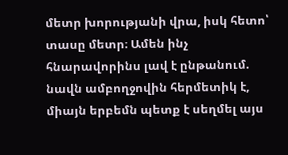մետր խորությանի վրա, իսկ հետո՝ տասը մետր։ Ամեն ինչ հնարավորինս լավ է ընթանում. նավն ամբողջովին հերմետիկ է, միայն երբեմն պետք է սեղմել այս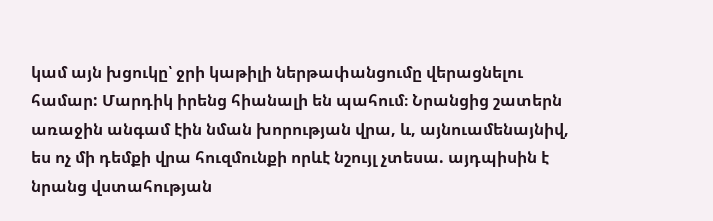կամ այն խցուկը՝ ջրի կաթիլի ներթափանցումը վերացնելու համար: Մարդիկ իրենց հիանալի են պահում։ Նրանցից շատերն առաջին անգամ էին նման խորության վրա, և, այնուամենայնիվ, ես ոչ մի դեմքի վրա հուզմունքի որևէ նշույլ չտեսա. այդպիսին է նրանց վստահության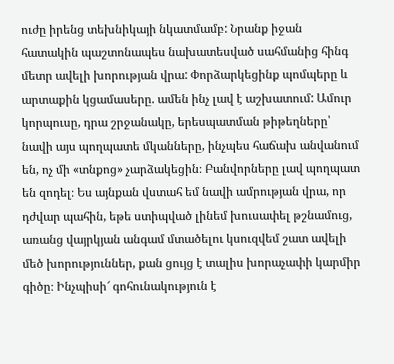ուժը իրենց տեխնիկայի նկատմամբ: Նրանք իջան հատակին պաշտոնապես նախատեսված սահմանից հինգ մետր ավելի խորության վրա: Փորձարկեցինք պոմպերը և արտաքին կցամասերը. ամեն ինչ լավ է աշխատում: Ամուր կորպուսը, դրա շրջանակը, երեսպատման թիթեղները՝ նավի այս պողպատե մկանները, ինչպես հաճախ անվանում են, ոչ մի «տնքոց» չարձակեցին։ Բանվորները լավ պողպատ են զոդել։ Ես այնքան վստահ եմ նավի ամրության վրա, որ դժվար պահին, եթե ստիպված լինեմ խուսափել թշնամուց, առանց վայրկյան անգամ մտածելու կսուզվեմ շատ ավելի մեծ խորություններ, քան ցույց է տալիս խորաչափի կարմիր գիծը։ Ինչպիսի՜ գոհունակություն է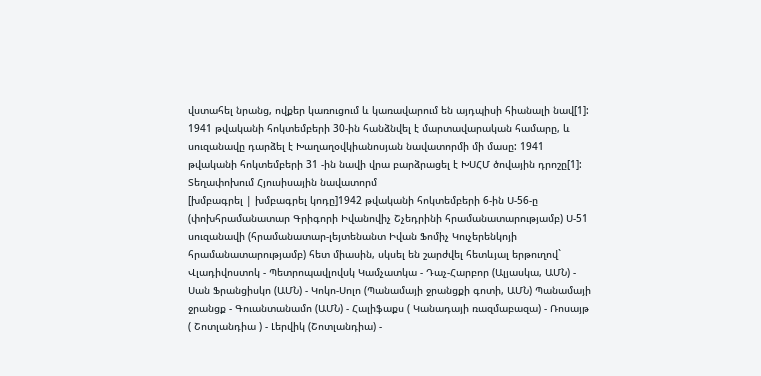վստահել նրանց, ովքեր կառուցում և կառավարում են այդպիսի հիանալի նավ[1]:
1941 թվականի հոկտեմբերի 30-ին հանձնվել է մարտավարական համարը, և սուզանավը դարձել է Խաղաղօվկիանոսյան նավատորմի մի մասը: 1941 թվականի հոկտեմբերի 31 -ին նավի վրա բարձրացել է ԽՍՀՄ ծովային դրոշը[1]:
Տեղափոխում Հյուսիսային նավատորմ
[խմբագրել | խմբագրել կոդը]1942 թվականի հոկտեմբերի 6-ին Ս-56-ը (փոխհրամանատար Գրիգորի Իվանովիչ Շչեդրինի հրամանատարությամբ) Ս-51 սուզանավի (հրամանատար-լեյտենանտ Իվան Ֆոմիչ Կուչերենկոյի հրամանատարությամբ) հետ միասին, սկսել են շարժվել հետևյալ երթուղով` Վլադիվոստոկ - Պետրոպավլովսկ Կամչատկա - Դաչ-Հարբոր (Ալյասկա, ԱՄՆ) - Սան Ֆրանցիսկո (ԱՄՆ) - Կոկո-Սոլո (Պանամայի ջրանցքի գոտի, ԱՄՆ) Պանամայի ջրանցք - Գուանտանամո (ԱՄՆ) - Հալիֆաքս ( Կանադայի ռազմաբազա) - Ռոսայթ ( Շոտլանդիա ) - Լերվիկ (Շոտլանդիա) -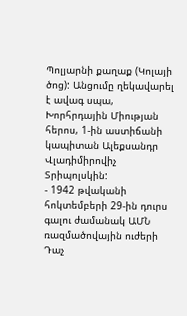Պոլյարնի քաղաք (Կոլայի ծոց): Անցումը ղեկավարել է ավագ սպա, Խորհրդային Միության հերոս, 1-ին աստիճանի կապիտան Ալեքսանդր Վլադիմիրովիչ Տրիպոլսկին:
- 1942 թվականի հոկտեմբերի 29-ին դուրս գալու ժամանակ ԱՄՆ ռազմածովային ուժերի Դաչ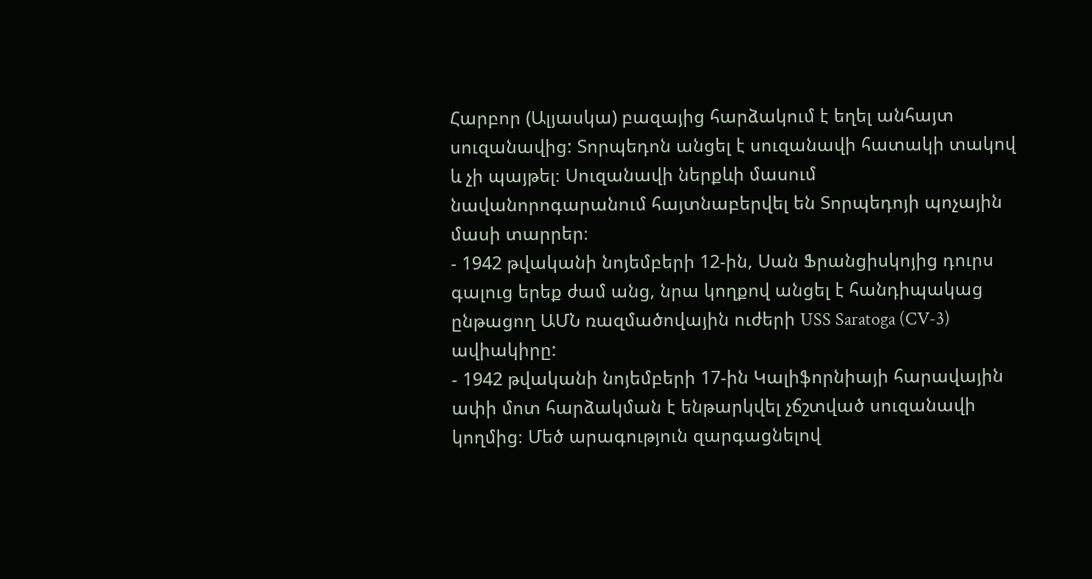Հարբոր (Ալյասկա) բազայից հարձակում է եղել անհայտ սուզանավից: Տորպեդոն անցել է սուզանավի հատակի տակով և չի պայթել։ Սուզանավի ներքևի մասում նավանորոգարանում հայտնաբերվել են Տորպեդոյի պոչային մասի տարրեր։
- 1942 թվականի նոյեմբերի 12-ին, Սան Ֆրանցիսկոյից դուրս գալուց երեք ժամ անց, նրա կողքով անցել է հանդիպակաց ընթացող ԱՄՆ ռազմածովային ուժերի USS Saratoga (CV-3) ավիակիրը:
- 1942 թվականի նոյեմբերի 17-ին Կալիֆորնիայի հարավային ափի մոտ հարձակման է ենթարկվել չճշտված սուզանավի կողմից։ Մեծ արագություն զարգացնելով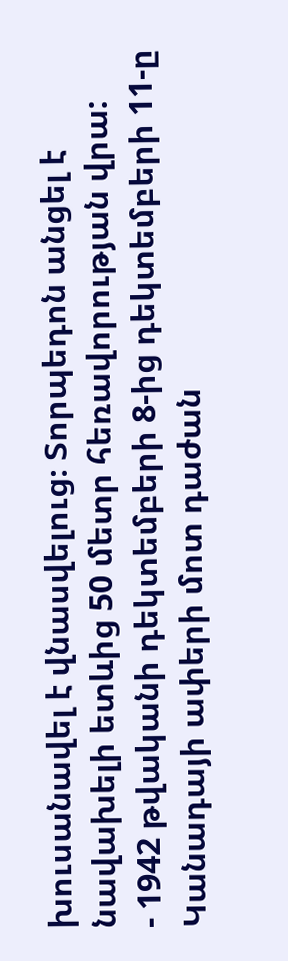խուսանավել է վնասվելուց։ Տորպեդոն անցել է նավախելի ետևից 50 մետր հեռավորության վրա:
- 1942 թվականի դեկտեմբերի 8-ից դեկտեմբերի 11-ը Կանադայի ափերի մոտ դաժան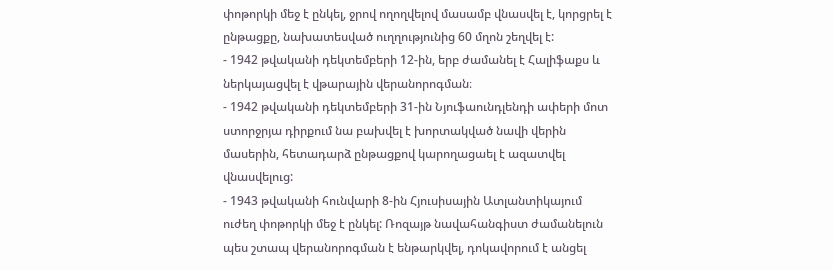փոթորկի մեջ է ընկել, ջրով ողողվելով մասամբ վնասվել է, կորցրել է ընթացքը, նախատեսված ուղղությունից 60 մղոն շեղվել է:
- 1942 թվականի դեկտեմբերի 12-ին, երբ ժամանել է Հալիֆաքս և ներկայացվել է վթարային վերանորոգման։
- 1942 թվականի դեկտեմբերի 31-ին Նյուֆաունդլենդի ափերի մոտ ստորջրյա դիրքում նա բախվել է խորտակված նավի վերին մասերին, հետադարձ ընթացքով կարողացաել է ազատվել վնասվելուց:
- 1943 թվականի հունվարի 8-ին Հյուսիսային Ատլանտիկայում ուժեղ փոթորկի մեջ է ընկել: Ռոզայթ նավահանգիստ ժամանելուն պես շտապ վերանորոգման է ենթարկվել, դոկավորում է անցել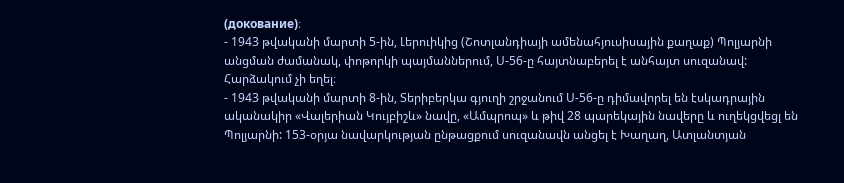(докование)։
- 1943 թվականի մարտի 5-ին, Լերուիկից (Շոտլանդիայի ամենահյուսիսային քաղաք) Պոլյարնի անցման ժամանակ, փոթորկի պայմաններում, Ս-56-ը հայտնաբերել է անհայտ սուզանավ: Հարձակում չի եղել։
- 1943 թվականի մարտի 8-ին, Տերիբերկա գյուղի շրջանում Ս-56-ը դիմավորել են էսկադրային ականակիր «Վալերիան Կույբիշև» նավը, «Ամպրոպ» և թիվ 28 պարեկային նավերը և ուղեկցվեցլ են Պոլյարնի: 153-օրյա նավարկության ընթացքում սուզանավն անցել է Խաղաղ, Ատլանտյան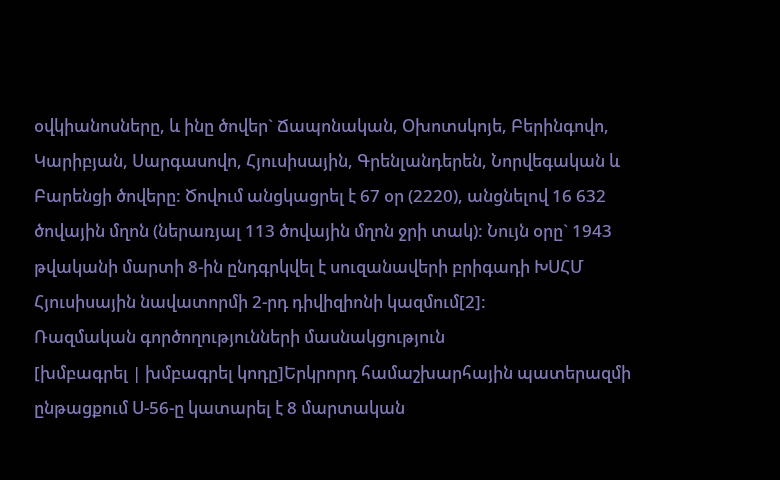օվկիանոսները, և ինը ծովեր` Ճապոնական, Օխոտսկոյե, Բերինգովո, Կարիբյան, Սարգասովո, Հյուսիսային, Գրենլանդերեն, Նորվեգական և Բարենցի ծովերը: Ծովում անցկացրել է 67 օր (2220), անցնելով 16 632 ծովային մղոն (ներառյալ 113 ծովային մղոն ջրի տակ): Նույն օրը` 1943 թվականի մարտի 8-ին ընդգրկվել է սուզանավերի բրիգադի ԽՍՀՄ Հյուսիսային նավատորմի 2-րդ դիվիզիոնի կազմում[2]:
Ռազմական գործողությունների մասնակցություն
[խմբագրել | խմբագրել կոդը]Երկրորդ համաշխարհային պատերազմի ընթացքում Ս-56-ը կատարել է 8 մարտական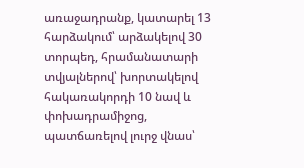առաջադրանք, կատարել 13 հարձակում՝ արձակելով 30 տորպեդ, հրամանատարի տվյալներով՝ խորտակելով հակառակորդի 10 նավ և փոխադրամիջոց, պատճառելով լուրջ վնաս՝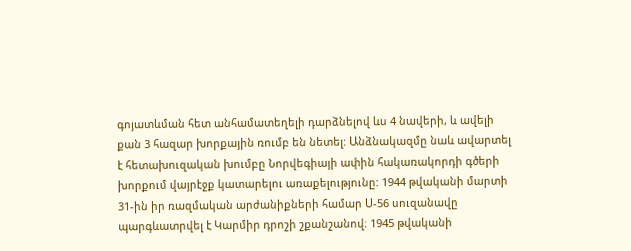գոյատևման հետ անհամատեղելի դարձնելով ևս 4 նավերի, և ավելի քան 3 հազար խորքային ռումբ են նետել: Անձնակազմը նաև ավարտել է հետախուզական խումբը Նորվեգիայի ափին հակառակորդի գծերի խորքում վայրէջք կատարելու առաքելությունը: 1944 թվականի մարտի 31-ին իր ռազմական արժանիքների համար Ս-56 սուզանավը պարգևատրվել է Կարմիր դրոշի շքանշանով։ 1945 թվականի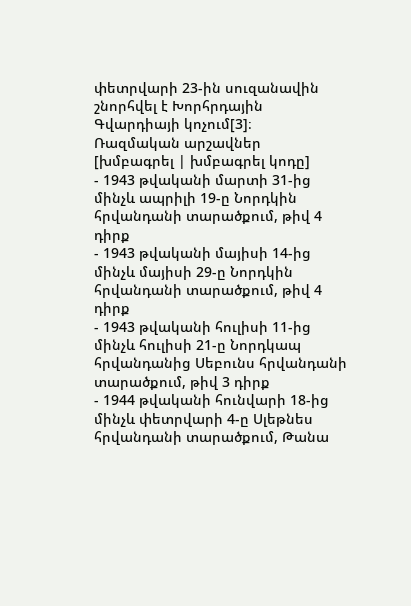փետրվարի 23-ին սուզանավին շնորհվել է Խորհրդային Գվարդիայի կոչում[3]։
Ռազմական արշավներ
[խմբագրել | խմբագրել կոդը]
- 1943 թվականի մարտի 31-ից մինչև ապրիլի 19-ը Նորդկին հրվանդանի տարածքում, թիվ 4 դիրք
- 1943 թվականի մայիսի 14-ից մինչև մայիսի 29-ը Նորդկին հրվանդանի տարածքում, թիվ 4 դիրք
- 1943 թվականի հուլիսի 11-ից մինչև հուլիսի 21-ը Նորդկապ հրվանդանից Սեբունս հրվանդանի տարածքում, թիվ 3 դիրք
- 1944 թվականի հունվարի 18-ից մինչև փետրվարի 4-ը Սլեթնես հրվանդանի տարածքում, Թանա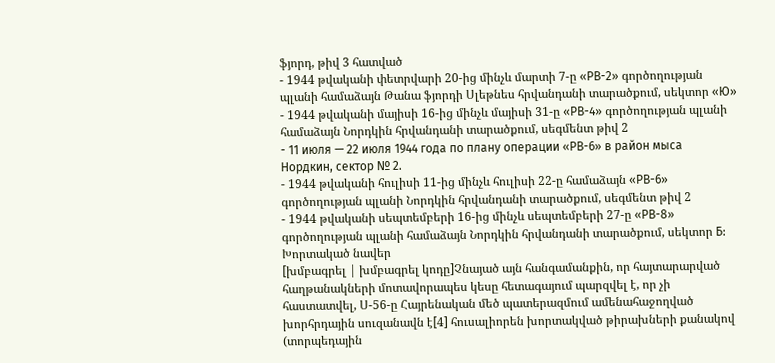ֆյորդ, թիվ 3 հատված
- 1944 թվականի փետրվարի 20-ից մինչև մարտի 7-ը «РВ-2» գործողության պլանի համաձայն Թանա ֆյորդի Սլեթնես հրվանդանի տարածքում, սեկտոր «Ю»
- 1944 թվականի մայիսի 16-ից մինչև մայիսի 31-ը «РВ-4» գործողության պլանի համաձայն Նորդկին հրվանդանի տարածքում, սեգմենտ թիվ 2
- 11 июля — 22 июля 1944 года по плану операции «РВ-6» в район мыса Нордкин, сектор № 2.
- 1944 թվականի հուլիսի 11-ից մինչև հուլիսի 22-ը համաձայն «РВ-6» գործողության պլանի Նորդկին հրվանդանի տարածքում, սեգմենտ թիվ 2
- 1944 թվականի սեպտեմբերի 16-ից մինչև սեպտեմբերի 27-ը «РВ-8» գործողության պլանի համաձայն Նորդկին հրվանդանի տարածքում, սեկտոր Б:
Խորտակած նավեր
[խմբագրել | խմբագրել կոդը]Չնայած այն հանգամանքին, որ հայտարարված հաղթանակների մոտավորապես կեսը հետագայում պարզվել է, որ չի հաստատվել, Ս-56-ը Հայրենական մեծ պատերազմում ամենահաջողված խորհրդային սուզանավն է[4] հուսալիորեն խորտակված թիրախների քանակով (տորպեդային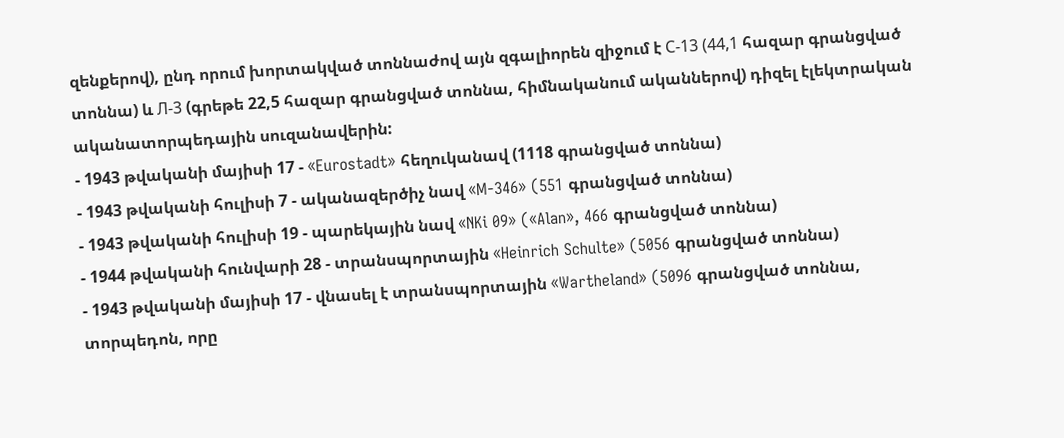զենքերով), ընդ որում խորտակված տոննաժով այն զգալիորեն զիջում է С-13 (44,1 հազար գրանցված տոննա) և Л-3 (գրեթե 22,5 հազար գրանցված տոննա, հիմնականում ականներով) դիզել էլեկտրական ականատորպեդային սուզանավերին:
- 1943 թվականի մայիսի 17 - «Eurostadt» հեղուկանավ (1118 գրանցված տոննա)
- 1943 թվականի հուլիսի 7 - ականազերծիչ նավ «M-346» (551 գրանցված տոննա)
- 1943 թվականի հուլիսի 19 - պարեկային նավ «NKi 09» («Alan», 466 գրանցված տոննա)
- 1944 թվականի հունվարի 28 - տրանսպորտային «Heinrich Schulte» (5056 գրանցված տոննա)
- 1943 թվականի մայիսի 17 - վնասել է տրանսպորտային «Wartheland» (5096 գրանցված տոննա, տորպեդոն, որը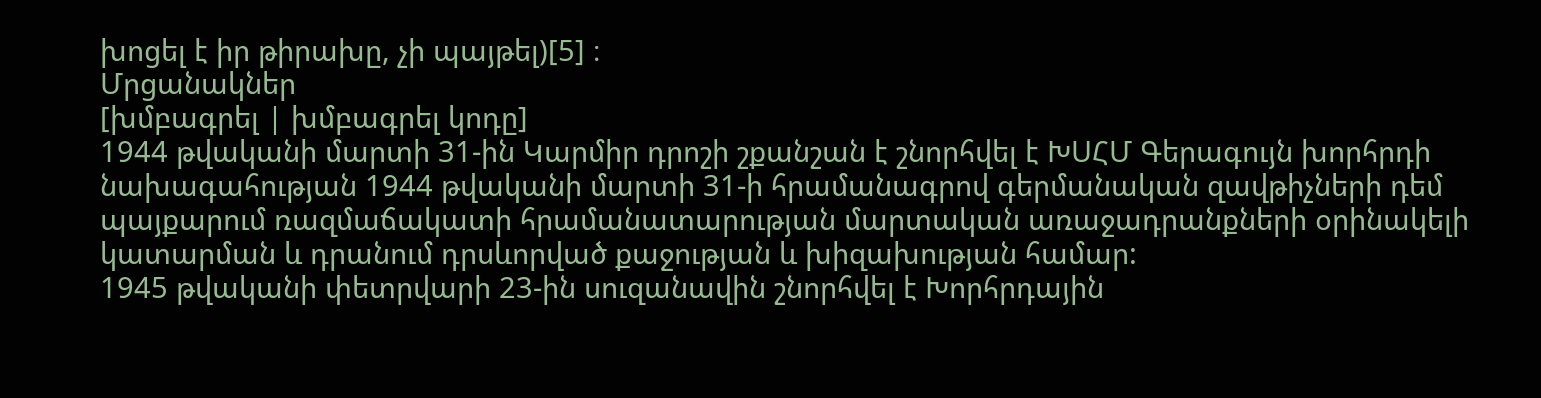խոցել է իր թիրախը, չի պայթել)[5] ։
Մրցանակներ
[խմբագրել | խմբագրել կոդը]
1944 թվականի մարտի 31-ին Կարմիր դրոշի շքանշան է շնորհվել է ԽՍՀՄ Գերագույն խորհրդի նախագահության 1944 թվականի մարտի 31-ի հրամանագրով գերմանական զավթիչների դեմ պայքարում ռազմաճակատի հրամանատարության մարտական առաջադրանքների օրինակելի կատարման և դրանում դրսևորված քաջության և խիզախության համար:
1945 թվականի փետրվարի 23-ին սուզանավին շնորհվել է Խորհրդային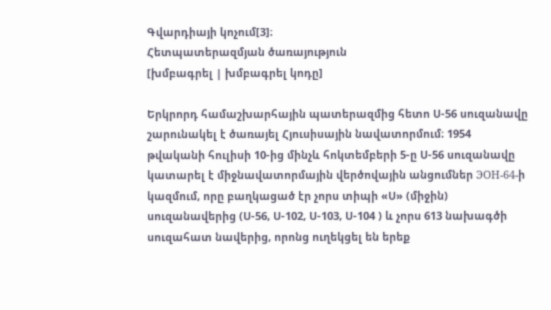Գվարդիայի կոչում[3]։
Հետպատերազմյան ծառայություն
[խմբագրել | խմբագրել կոդը]

Երկրորդ համաշխարհային պատերազմից հետո Ս-56 սուզանավը շարունակել է ծառայել Հյուսիսային նավատորմում։ 1954 թվականի հուլիսի 10-ից մինչև հոկտեմբերի 5-ը Ս-56 սուզանավը կատարել է միջնավատորմային վերծովային անցումներ ЭОН-64-ի կազմում, որը բաղկացած էր չորս տիպի «Ս» (միջին) սուզանավերից (Ս-56, Ս-102, Ս-103, Ս-104 ) և չորս 613 նախագծի սուզահատ նավերից, որոնց ուղեկցել են երեք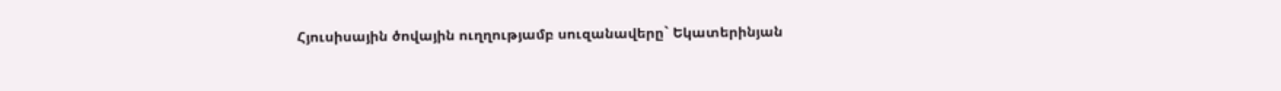Հյուսիսային ծովային ուղղությամբ սուզանավերը` Եկատերինյան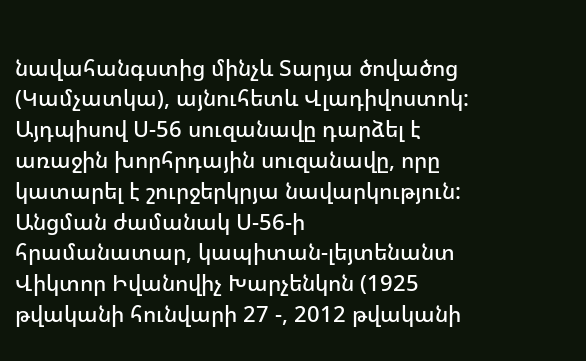նավահանգստից մինչև Տարյա ծովածոց (Կամչատկա), այնուհետև Վլադիվոստոկ: Այդպիսով Ս-56 սուզանավը դարձել է առաջին խորհրդային սուզանավը, որը կատարել է շուրջերկրյա նավարկություն: Անցման ժամանակ Ս-56-ի հրամանատար, կապիտան-լեյտենանտ Վիկտոր Իվանովիչ Խարչենկոն (1925 թվականի հունվարի 27 -, 2012 թվականի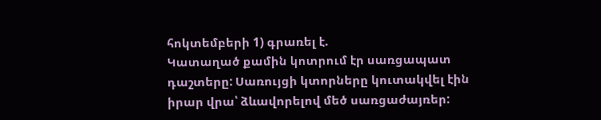հոկտեմբերի 1) գրառել է.
Կատաղած քամին կոտրում էր սառցապատ դաշտերը: Սառույցի կտորները կուտակվել էին իրար վրա՝ ձևավորելով մեծ սառցաժայռեր: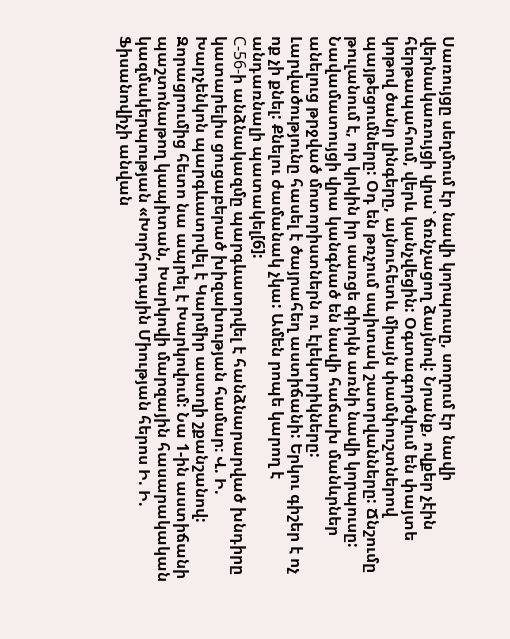Սառույցը սեղմում էր նավի կորպուսը, սողում էր նավի վերնակառույցի վրա՝ ճռնչացող ձայնով: Նրանք, ովքեր չէին հերթապահում, վերև կանչվեցին: Օգտագործվում են փայտե կոթով ծանր լինգերը, այնուհետև միայն փամփուշտներով պայթեցումները: Օդ են թռչում սպիտակ շատրվանները: Ճնշումը թուլանում է, որ կրկին իր սառցե գիրկն առնի նավի կորպուսը: Նավամատույցի վրա կանգնած են նավի հաճախ մանևրներ անելուց թրջված մոտորիստներն ու էլեկտրիկները: Լարվածությունը հասել է ծայրահեղ աստիճանի: Երկու գիշեր է ոչ ոք չի քնել: Քնելու ժամանակ չկա: Ամեն րոպե կարող է անդառնալի պատակել[6]:
С-56-ի անձնակազմը պարգևատրվել է հանձնարարված խնդիրը կատարելիս ցուցաբերած խիզախության համար։ Վ. Ի. Խարչենկոն պարգևատրվել է Կարմիր աստղի շքանշանով: Զորացրումից հետո նա ապրել է Խարկովում: Նա 1-ին աստիճանի պաշտոնաթող կապիտան, Խարկովի մարզային հասարակական կազմակերպության «Խորհրդային Միության հերոս Ի. Ի. Ֆիսանովիչի անվան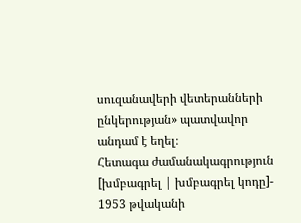սուզանավերի վետերանների ընկերության» պատվավոր անդամ է եղել։
Հետագա ժամանակագրություն
[խմբագրել | խմբագրել կոդը]- 1953 թվականի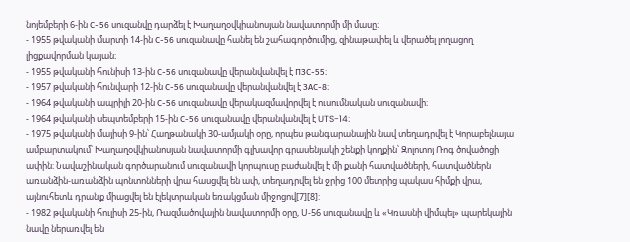նոյեմբերի 6-ին С-56 սուզանվը դարձել է Խաղաղօվկիանոսյան նավատորմի մի մասը։
- 1955 թվականի մարտի 14-ին С-56 սուզանավը հանել են շահագործումից, զինաթափել և վերածել լողացող լիցքավորման կայան։
- 1955 թվականի հունիսի 13-ին С-56 սուզանավը վերանվանվել է ПЗС-55։
- 1957 թվականի հունվարի 12-ին С-56 սուզանավը վերանվանվել է ЗАС-8։
- 1964 թվականի ապրիլի 20-ին С-56 սուզանավը վերակազմավորվել է ուսումնական սուզանավի։
- 1964 թվականի սեպտեմբերի 15-ին С-56 սուզանավը վերանվանվել է UTS-14։
- 1975 թվականի մայիսի 9-ին՝ Հաղթանակի 30-ամյակի օրը, որպես թանգարանային նավ տեղադրվել է Կորաբելնայա ամբարտակում՝ Խաղաղօվկիանոսյան նավատորմի գլխավոր գրասենյակի շենքի կողքին՝ Զոլոտոյ Ռոգ ծովածոցի ափին։ Նավաշինական գործարանում սուզանավի կորպուսը բաժանվել է մի քանի հատվածների, հատվածներն առանձին-առանձին պոնտոնների վրա հասցվել են ափ, տեղադրվել են ջրից 100 մետրից պակաս հիմքի վրա, այնուհետև դրանք միացվել են էլեկտրական եռակցման միջոցով[7][8]:
- 1982 թվականի հուլիսի 25-ին, Ռազմածովային նավատորմի օրը, Ս-56 սուզանավը և «Կռասնի վիմպել» պարեկային նավը ներառվել են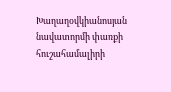Խաղաղօվկիանոսյան նավատորմի փառքի հուշահամալիրի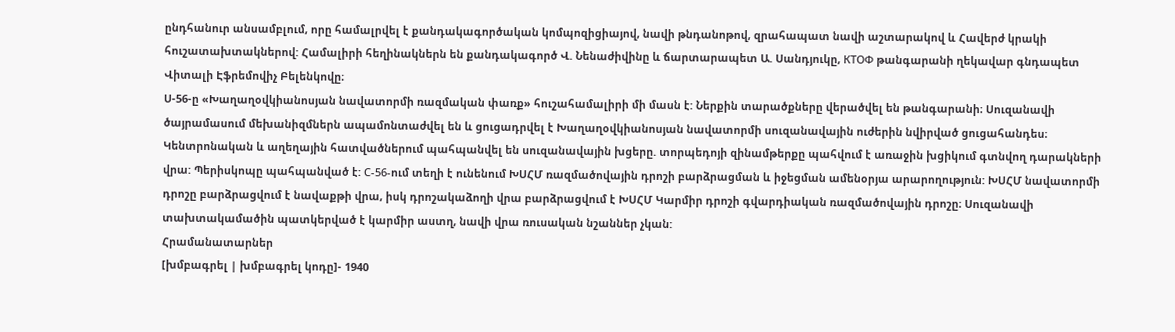ընդհանուր անսամբլում, որը համալրվել է քանդակագործական կոմպոզիցիայով, նավի թնդանոթով, զրահապատ նավի աշտարակով և Հավերժ կրակի հուշատախտակներով: Համալիրի հեղինակներն են քանդակագործ Վ. Նենաժիվինը և ճարտարապետ Ա. Սանդյուկը, КТОФ թանգարանի ղեկավար գնդապետ Վիտալի Էֆրեմովիչ Բելենկովը։
Ս-56-ը «Խաղաղօվկիանոսյան նավատորմի ռազմական փառք» հուշահամալիրի մի մասն է: Ներքին տարածքները վերածվել են թանգարանի։ Սուզանավի ծայրամասում մեխանիզմներն ապամոնտաժվել են և ցուցադրվել է Խաղաղօվկիանոսյան նավատորմի սուզանավային ուժերին նվիրված ցուցահանդես։ Կենտրոնական և աղեղային հատվածներում պահպանվել են սուզանավային խցերը. տորպեդոյի զինամթերքը պահվում է առաջին խցիկում գտնվող դարակների վրա: Պերիսկոպը պահպանված է: С-56-ում տեղի է ունենում ԽՍՀՄ ռազմածովային դրոշի բարձրացման և իջեցման ամենօրյա արարողություն: ԽՍՀՄ նավատորմի դրոշը բարձրացվում է նավաքթի վրա, իսկ դրոշակաձողի վրա բարձրացվում է ԽՍՀՄ Կարմիր դրոշի գվարդիական ռազմածովային դրոշը։ Սուզանավի տախտակամածին պատկերված է կարմիր աստղ, նավի վրա ռուսական նշաններ չկան:
Հրամանատարներ
[խմբագրել | խմբագրել կոդը]- 1940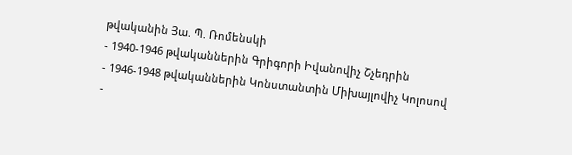թվականին Յա. Պ. Ռոմենսկի
- 1940-1946 թվականներին Գրիգորի Իվանովիչ Շչեդրին
- 1946-1948 թվականներին Կոնստանտին Միխայլովիչ Կոլոսով
-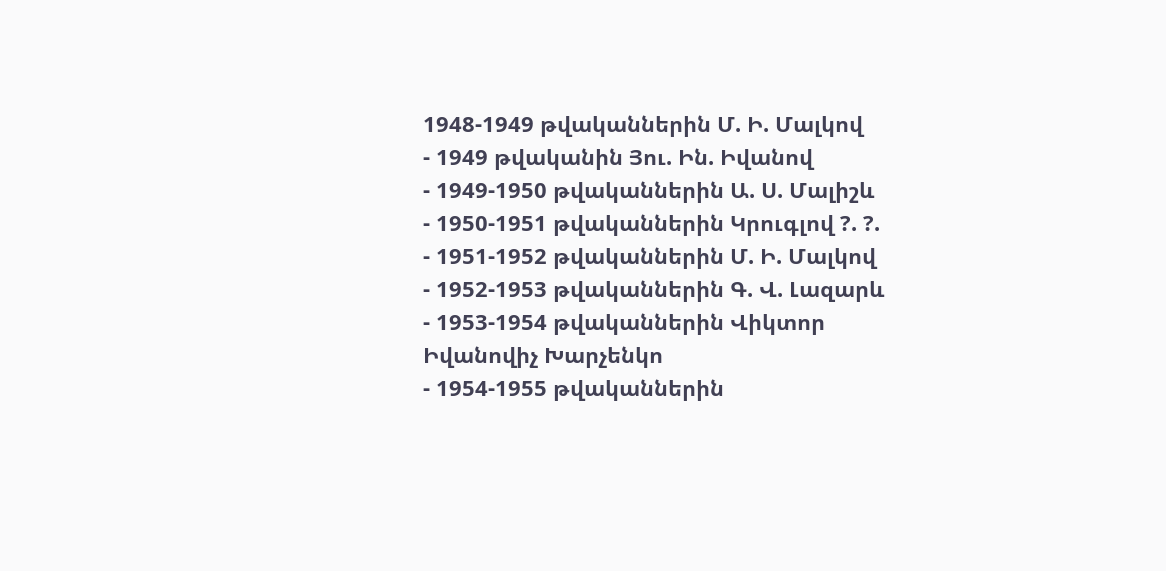1948-1949 թվականներին Մ. Ի. Մալկով
- 1949 թվականին Յու. Ին. Իվանով
- 1949-1950 թվականներին Ա. Ս. Մալիշև
- 1950-1951 թվականներին Կրուգլով ?. ?.
- 1951-1952 թվականներին Մ. Ի. Մալկով
- 1952-1953 թվականներին Գ. Վ. Լազարև
- 1953-1954 թվականներին Վիկտոր Իվանովիչ Խարչենկո
- 1954-1955 թվականներին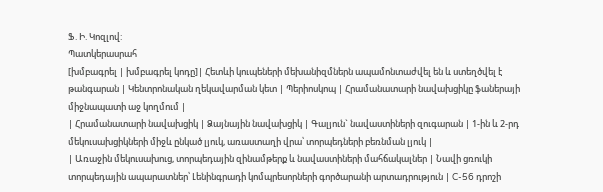Ֆ. Ի. Կոզլով:
Պատկերասրահ
[խմբագրել | խմբագրել կոդը]| Հետևի կուպեների մեխանիզմներն ապամոնտաժվել են և ստեղծվել է թանգարան | Կենտրոնական ղեկավարման կետ | Պերիոսկոպ | Հրամանատարի նավախցիկը ֆաներայի միջնապատի աջ կողմում |
| Հրամանատարի նավախցիկ | Ձայնային նավախցիկ | Գալյուն` նավաստիների զուգարան | 1-ին և 2-րդ մեկուսախցիկների միջև ընկած լյուկ, առաստաղի վրա՝ տորպեդների բեռնման լյուկ |
| Առաջին մեկուսախուց, տորպեդային զինամթերք և նավաստիների մահճակալներ | Նավի ցռուկի տորպեդային ապարատներ՝ Լենինգրադի կոմպրեսորների գործարանի արտադրություն | C-56 դրոշի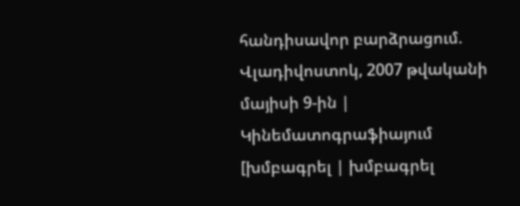հանդիսավոր բարձրացում. Վլադիվոստոկ, 2007 թվականի մայիսի 9-ին |
Կինեմատոգրաֆիայում
[խմբագրել | խմբագրել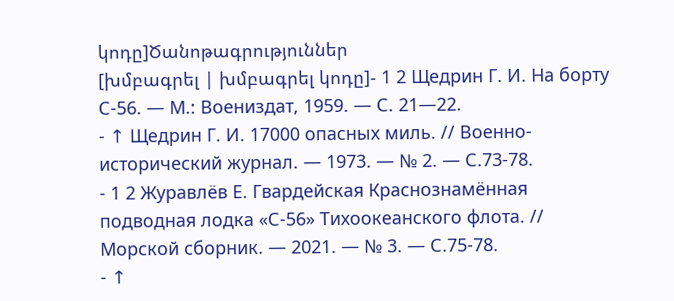կոդը]Ծանոթագրություններ
[խմբագրել | խմբագրել կոդը]- 1 2 Щедрин Г. И. На борту С-56. — М.: Воениздат, 1959. — С. 21—22.
- ↑ Щедрин Г. И. 17000 опасных миль. // Военно-исторический журнал. — 1973. — № 2. — С.73-78.
- 1 2 Журавлёв Е. Гвардейская Краснознамённая подводная лодка «С-56» Тихоокеанского флота. // Морской сборник. — 2021. — № 3. — С.75-78.
- ↑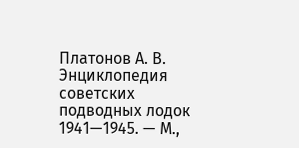Платонов А. В. Энциклопедия советских подводных лодок 1941—1945. — М.,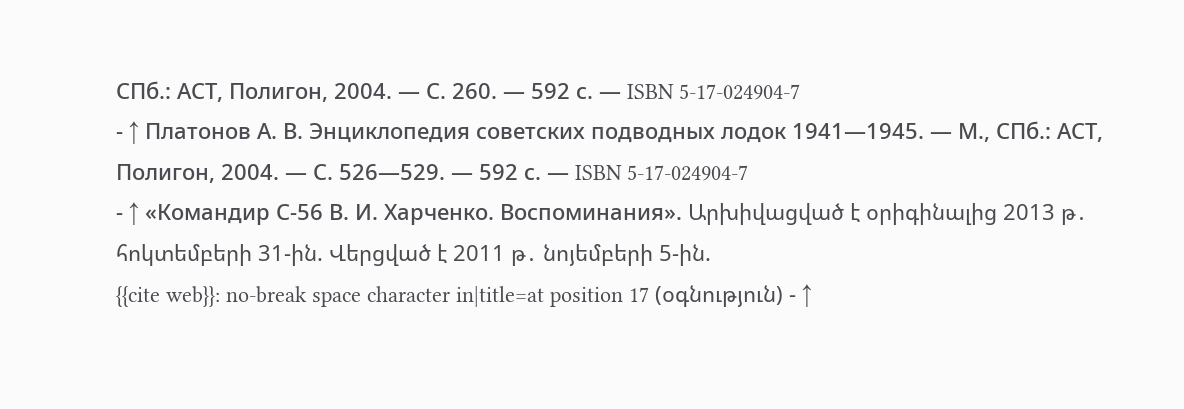СПб.: АСТ, Полигон, 2004. — С. 260. — 592 с. — ISBN 5-17-024904-7
- ↑ Платонов А. В. Энциклопедия советских подводных лодок 1941—1945. — М., СПб.: АСТ, Полигон, 2004. — С. 526—529. — 592 с. — ISBN 5-17-024904-7
- ↑ «Командир С-56 В. И. Харченко. Воспоминания». Արխիվացված է օրիգինալից 2013 թ․ հոկտեմբերի 31-ին. Վերցված է 2011 թ․ նոյեմբերի 5-ին.
{{cite web}}: no-break space character in|title=at position 17 (օգնություն) - ↑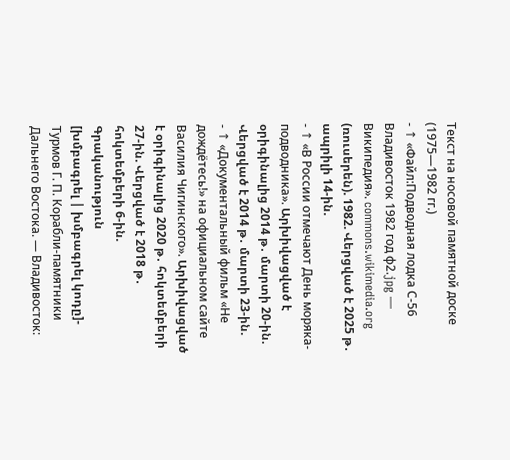Текст на носовой памятной доске (1975—1982 гг.)
- ↑ «Файл:Подводная лодка С-56 Владивосток 1982 год ф2.jpg — Википедия». commons.wikimedia.org (ռուսերեն). 1982. Վերցված է 2025 թ․ ապրիլի 14-ին.
- ↑ «В России отмечают День моряка-подводника». Արխիվացված է օրիգինալից 2014 թ․ մարտի 20-ին. Վերցված է 2014 թ․ մարտի 23-ին.
- ↑ «Документальный фильм «Не дождётесь!» на официальном сайте Василия Чигинского». Արխիվացված է օրիգինալից 2020 թ․ հոկտեմբերի 27-ին. Վերցված է 2018 թ․ հոկտեմբերի 6-ին.
Գրականություն
[խմբագրել | խմբագրել կոդը]- Турмов Г. П. Корабли-памятники Дальнего Востока. — Владивосток: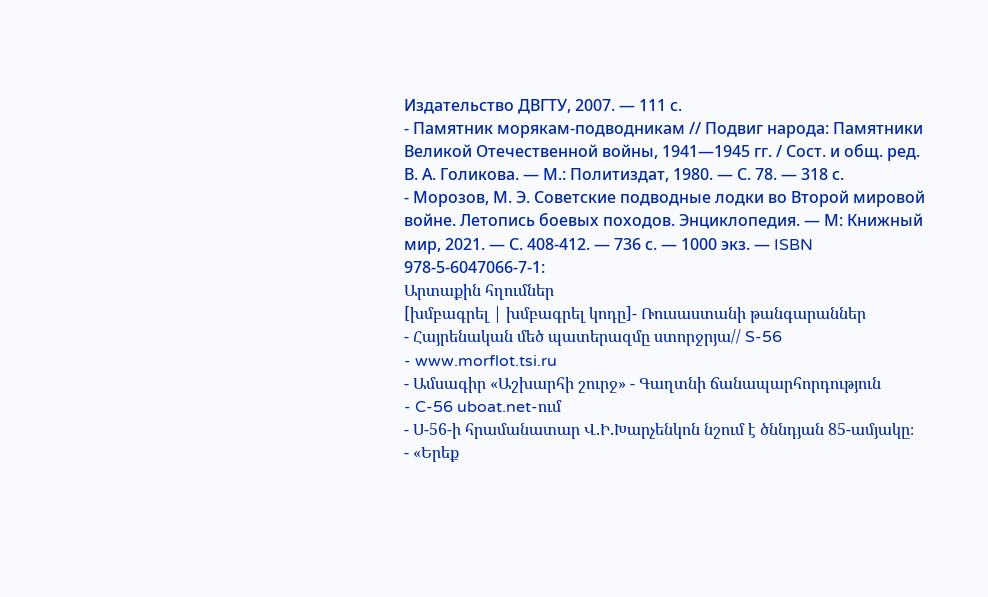Издательство ДВГТУ, 2007. — 111 с.
- Памятник морякам-подводникам // Подвиг народа: Памятники Великой Отечественной войны, 1941—1945 гг. / Сост. и общ. ред. В. А. Голикова. — М.: Политиздат, 1980. — С. 78. — 318 с.
- Морозов, М. Э. Советские подводные лодки во Второй мировой войне. Летопись боевых походов. Энциклопедия. — М: Книжный мир, 2021. — С. 408-412. — 736 с. — 1000 экз. — ISBN 978-5-6047066-7-1:
Արտաքին հղումներ
[խմբագրել | խմբագրել կոդը]- Ռուսաստանի թանգարաններ
- Հայրենական մեծ պատերազմը ստորջրյա// S-56
- www.morflot.tsi.ru
- Ամսագիր «Աշխարհի շուրջ» - Գաղտնի ճանապարհորդություն
- C-56 uboat.net-ում
- Ս-56-ի հրամանատար Վ.Ի.Խարչենկոն նշում է ծննդյան 85-ամյակը։
- «Երեք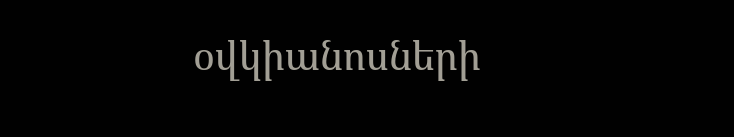օվկիանոսների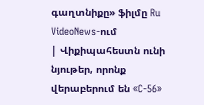գաղտնիքը» ֆիլմը Ru VideoNews-ում
| Վիքիպահեստն ունի նյութեր, որոնք վերաբերում են «C-56»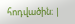հոդվածին։ |